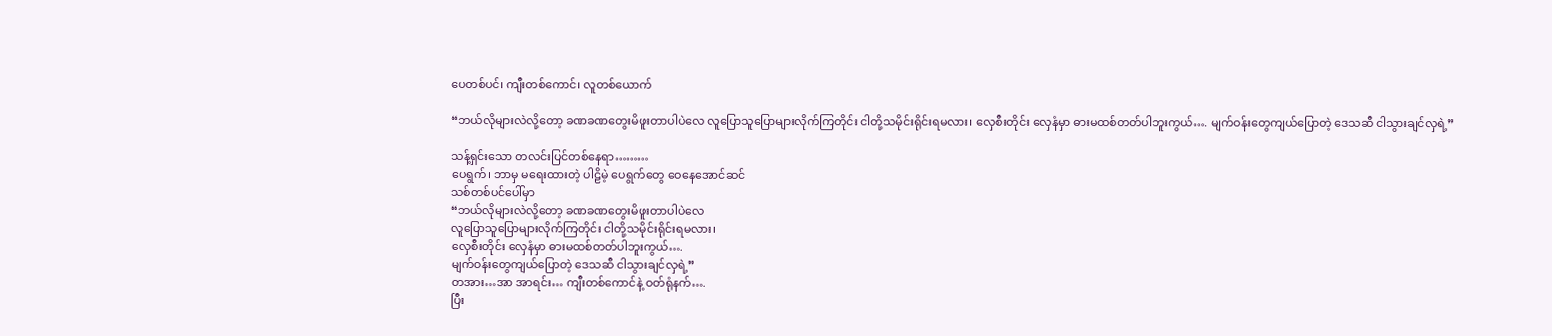ပေတစ်ပင်၊ ကျီးတစ်ကောင်၊ လူတစ်ယောက်

“ဘယ်လိုများလဲလို့တော့ ခဏခဏတွေးမိဖူးတာပါပဲလေ လူပြောသူပြောများလိုက်ကြတိုင်း ငါတို့သမိုင်းရိုင်းရမလား၊ လှေစီးတိုင်း လှေနံမှာ ဓားမထစ်တတ်ပါဘူးကွယ်…. မျက်ဝန်းတွေကျယ်ပြောတဲ့ ဒေသဆီ ငါသွားချင်လှရဲ့”

သန့်ရှင်းသော တလင်းပြင်တစ်နေရာ………
ပေရွက်၊ ဘာမှ မရေးထားတဲ့ ပါဠိမဲ့ ပေရွက်တွေ ဝေနေအောင်ဆင်
သစ်တစ်ပင်ပေါ်မှာ
“ဘယ်လိုများလဲလို့တော့ ခဏခဏတွေးမိဖူးတာပါပဲလေ
လူပြောသူပြောများလိုက်ကြတိုင်း ငါတို့သမိုင်းရိုင်းရမလား၊
လှေစီးတိုင်း လှေနံမှာ ဓားမထစ်တတ်ပါဘူးကွယ်….
မျက်ဝန်းတွေကျယ်ပြောတဲ့ ဒေသဆီ ငါသွားချင်လှရဲ့”
တအား…အာ အာရင်း… ကျီးတစ်ကောင်နဲ့ ဝတ်ရုံနက်….
ပြီး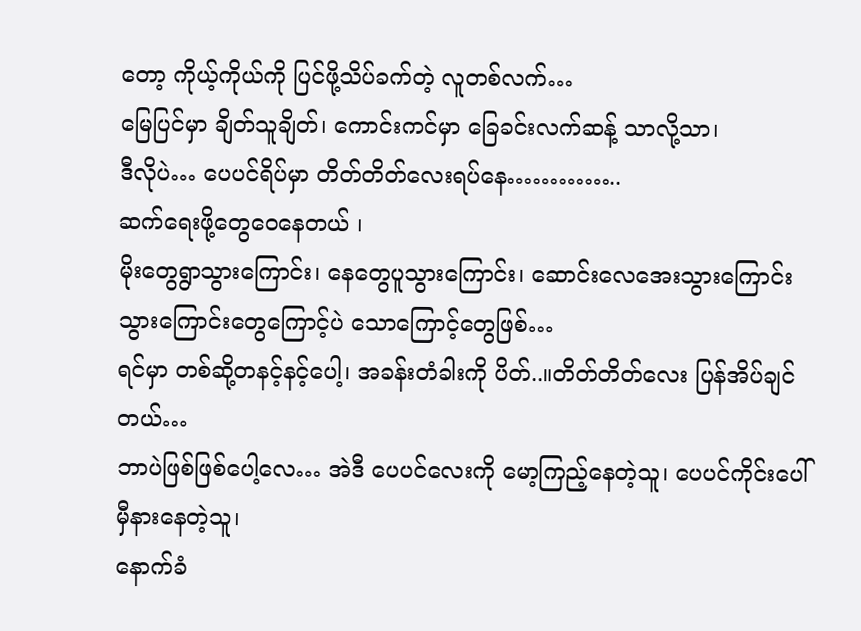တော့ ကိုယ့်ကိုယ်ကို ပြင်ဖို့သိပ်ခက်တဲ့ လူတစ်လက်…
မြေပြင်မှာ ချိတ်သူချိတ်၊ ကောင်းကင်မှာ ခြေခင်းလက်ဆန့် သာလို့သာ၊
ဒီလိုပဲ… ပေပင်ရိပ်မှာ တိတ်တိတ်လေးရပ်နေ…………..
ဆက်ရေးဖို့တွေဝေနေတယ် ၊
မိုးတွေရွာသွားကြောင်း၊ နေတွေပူသွားကြောင်း၊ ဆောင်းလေအေးသွားကြောင်း
သွားကြောင်းတွေကြောင့်ပဲ သောကြောင့်တွေဖြစ်…
ရင်မှာ တစ်ဆို့တနင့်နင့်ပေါ့၊ အခန်းတံခါးကို ပိတ်..။တိတ်တိတ်လေး ပြန်အိပ်ချင်တယ်…
ဘာပဲဖြစ်ဖြစ်ပေါ့လေ… အဲဒီ ပေပင်လေးကို မော့ကြည့်နေတဲ့သူ၊ ပေပင်ကိုင်းပေါ် မှီနားနေတဲ့သူ၊
နောက်ခံ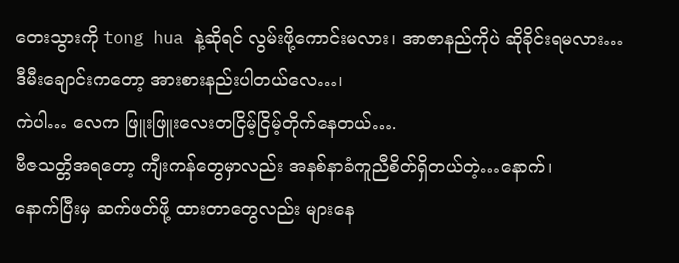တေးသွားကို tong hua နဲ့ဆိုရင် လွမ်းဖို့ကောင်းမလား၊ အာဇာနည်ကိုပဲ ဆိုခိုင်းရမလား…
ဒီမီးချောင်းကတော့ အားစားနည်းပါတယ်လေ…၊
ကဲပါ… လေက ဖြူးဖြူးလေးတငြိမ့်ငြိမ့်တိုက်နေတယ်….
ဗီဇသတ္တိအရတော့ ကျီးကန်တွေမှာလည်း အနစ်နာခံကူညီစိတ်ရှိတယ်တဲ့…နောက်၊
နောက်ပြီးမှ ဆက်ဖတ်ဖို့ ထားတာတွေလည်း များနေ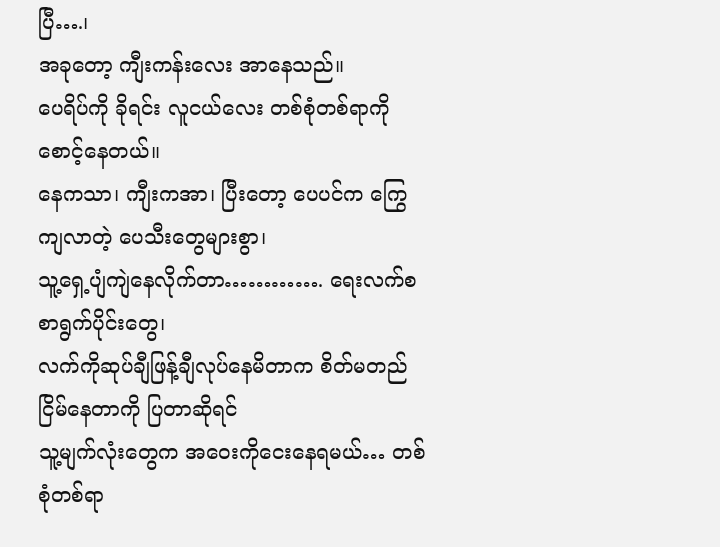ပြီ….၊
အခုတော့ ကျီးကန်းလေး အာနေသည်။
ပေရိပ်ကို ခိုရင်း လူငယ်လေး တစ်စုံတစ်ရာကို စောင့်နေတယ်။
နေကသာ၊ ကျီးကအာ၊ ပြီးတော့ ပေပင်က ကြွေကျလာတဲ့ ပေသီးတွေများစွာ၊
သူ့ရှေ့ပျံကျဲနေလိုက်တာ…………. ရေးလက်စ စာရွက်ပိုင်းတွေ၊
လက်ကိုဆုပ်ချီဖြန့်ချီလုပ်နေမိတာက စိတ်မတည်ငြိမ်နေတာကို ပြတာဆိုရင်
သူ့မျက်လုံးတွေက အဝေးကိုငေးနေရမယ်… တစ်စုံတစ်ရာ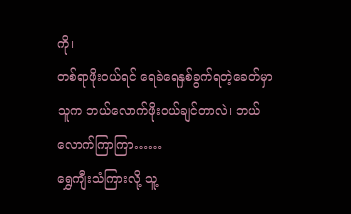ကို၊
တစ်ရာဖိုးဝယ်ရင် ရေခဲရေနှစ်ခွက်ရတဲ့ခေတ်မှာ
သူက ဘယ်လောက်ဖိုးဝယ်ချင်တာလဲ၊ ဘယ်လောက်ကြာကြာ……
ရွှေကျီးသံကြားလို့ သူ့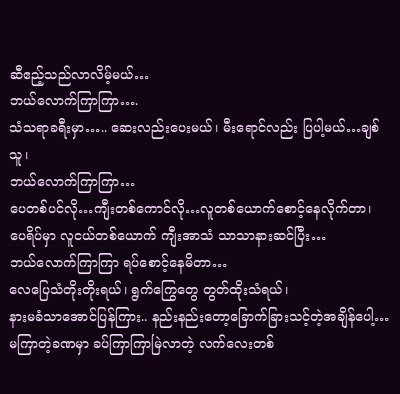ဆီဧည့်သည်လာလိမ့်မယ်…
ဘယ်လောက်ကြာကြာ….
သံသရာခရီးမှာ….. ဆေးလည်းပေးမယ်၊ မီးရောင်လည်း ပြပါ့မယ်…ချစ်သူ၊
ဘယ်လောက်ကြာကြာ…
ပေတစ်ပင်လို…ကျီးတစ်ကောင်လို…လူတစ်ယောက်စောင့်နေလိုက်တာ၊
ပေရိပ်မှာ လူငယ်တစ်ယောက် ကျီးအာသံ သာသာနားဆင်ပြီး…
ဘယ်လောက်ကြာကြာ ရပ်စောင့်နေမိတာ…
လေပြေသံတိုးတိုးရယ်၊ ရွက်ကြွေတွေ တွတ်ထိုးသံရယ်၊
နားမခံသာအောင်ပြန်ကြား.. နည်းနည်းတော့ခြောက်ခြားသင့်တဲ့အချိန်ပေါ့…
မကြာတဲ့ခဏမှာ ခပ်ကြာကြာမြဲလာတဲ့ လက်လေးတစ်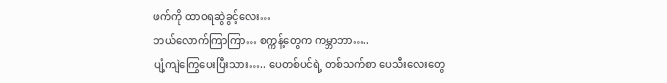ဖက်ကို ထာဝရဆွဲခွင့်လေး…
ဘယ်လောက်ကြာကြာ… စက္ကန့်တွေက ကမ္ဘာဘာ…..
ပျံ့ကျဲကြွေပေးပြီးသား….. ပေတစ်ပင်ရဲ့ တစ်သက်စာ ပေသီးလေးတွေ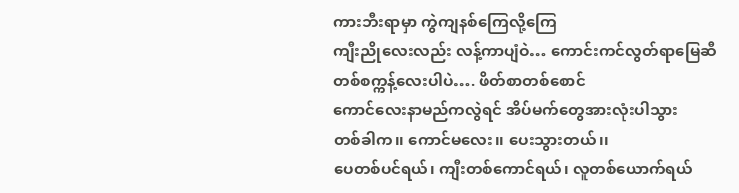ကားဘီးရာမှာ ကွဲကျနစ်ကြေလို့ကြေ
ကျီးညိုလေးလည်း လန့်ကာပျံဝဲ… ကောင်းကင်လွတ်ရာမြေဆီ
တစ်စက္ကန့်လေးပါပဲ…. ဖိတ်စာတစ်စောင်
ကောင်လေးနာမည်ကလွဲရင် အိပ်မက်တွေအားလုံးပါသွား
တစ်ခါက၊၊ ကောင်မလေး၊၊ ပေးသွားတယ်၊၊
ပေတစ်ပင်ရယ်၊ ကျီးတစ်ကောင်ရယ်၊ လူတစ်ယောက်ရယ်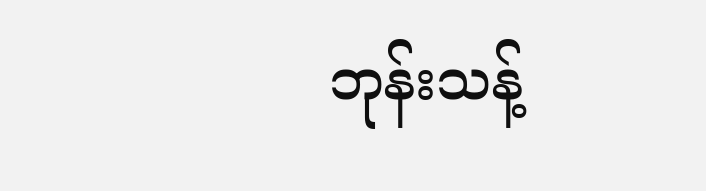ဘုန်းသန့်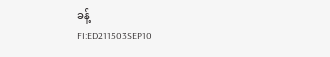ခန့်
FI:ED211503SEP10